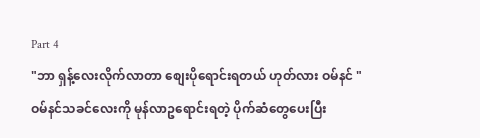Part 4
"ဘာ ရှန့်လေးလိုက်လာတာ စျေးပိုရောင်းရတယ် ဟုတ်လား ဝမ်နင် "
ဝမ်နင်သခင်လေးကို မုန်လာဥရောင်းရတဲ့ ပိုက်ဆံတွေပေးပြီး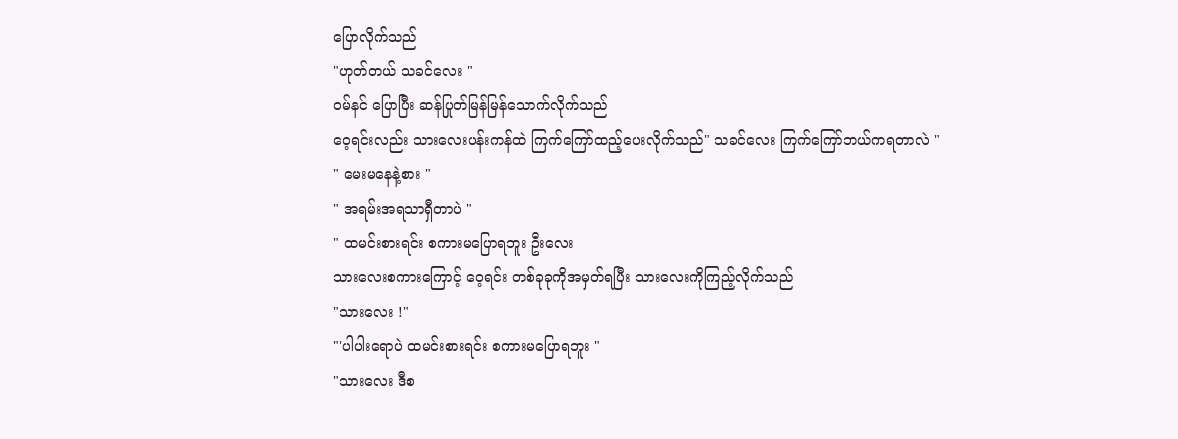ပြောလိုက်သည်
"ဟုတ်တယ် သခင်လေး "
ဝမ်နင် ပြောပြီး ဆန်ပြုတ်မြန်မြန်သောက်လိုက်သည်
ဝေ့ရင်းလည်း သားလေးပန်းကန်ထဲ ကြက်ကြော်ထည့်ပေးလိုက်သည်" သခင်လေး ကြက်ကြော်ဘယ်ကရတာလဲ "
" မေးမနေနဲ့စား "
" အရမ်းအရသာရှီတာပဲ "
" ထမင်းစားရင်း စကားမပြောရဘူး ဦးလေး
သားလေးစကားကြောင့် ဝေ့ရင်း တစ်ခုခုကိုအမှတ်ရပြီး သားလေးကိုကြည့်လိုက်သည်
"သားလေး !"
"'ပါပါးရောပဲ ထမင်းစားရင်း စကားမပြောရဘူး "
"သားလေး ဒီစ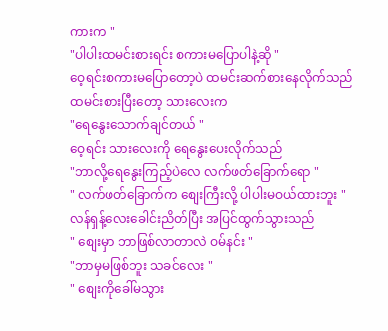ကားက "
"ပါပါးထမင်းစားရင်း စကားမပြောပါနဲ့ဆို "
ဝေ့ရင်းစကားမပြောတော့ပဲ ထမင်းဆက်စားနေလိုက်သည် ထမင်းစားပြီးတော့ သားလေးက
"ရေနွေးသောက်ချင်တယ် "
ဝေ့ရင်း သားလေးကို ရေနွေးပေးလိုက်သည်
"ဘာလို့ရေနွေးကြည့်ပဲလေ လက်ဖတ်ခြောက်ရော "
" လက်ဖတ်ခြောက်က စျေးကြီးလို့ ပါပါးမဝယ်ထားဘူး "
လန်ရှန့်လေးခေါင်းညိတ်ပြီး အပြင်ထွက်သွားသည်
" စျေးမှာ ဘာဖြစ်လာတာလဲ ဝမ်နင်း "
"ဘာမှမဖြစ်ဘူး သခင်လေး "
" စျေးကိုခေါ်မသွား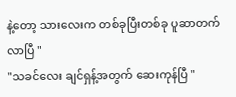နဲ့တော့ သားလေးက တစ်ခုပြီးတစ်ခု ပူဆာတက်လာပြီ "
"သခင်လေး ချင်ရှန့်အတွက် ဆေးကုန်ပြီ "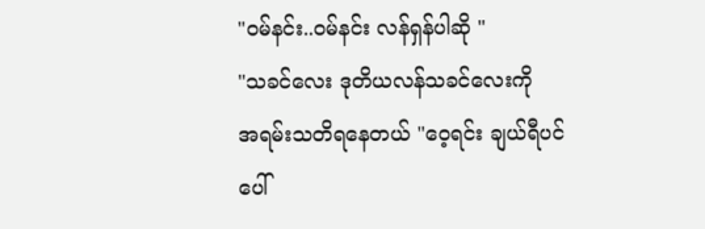"ဝမ်နင်း..ဝမ်နင်း လန်ရှန်ပါဆို "
"သခင်လေး ဒုတိယလန်သခင်လေးကို
အရမ်းသတိရနေတယ် "ဝေ့ရင်း ချယ်ရီပင်ပေါ်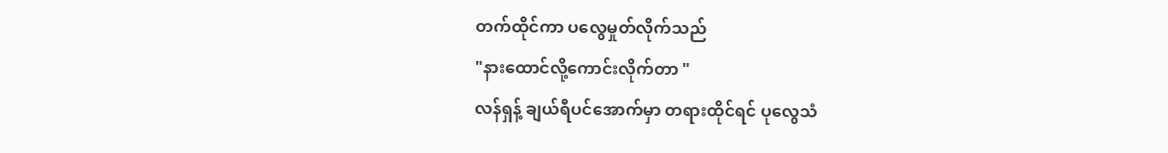တက်ထိုင်ကာ ပလွေမှုတ်လိုက်သည်
"နားထောင်လို့ကောင်းလိုက်တာ "
လန်ရှန့် ချယ်ရီပင်အောက်မှာ တရားထိုင်ရင် ပုလွေသံ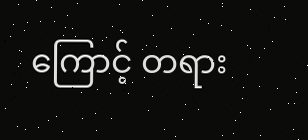ကြောင့် တရား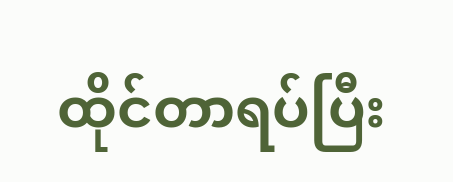ထိုင်တာရပ်ပြီး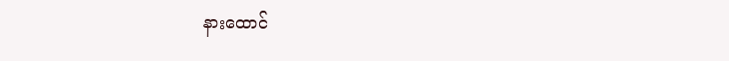နားထောင်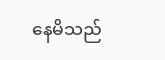နေမိသည်